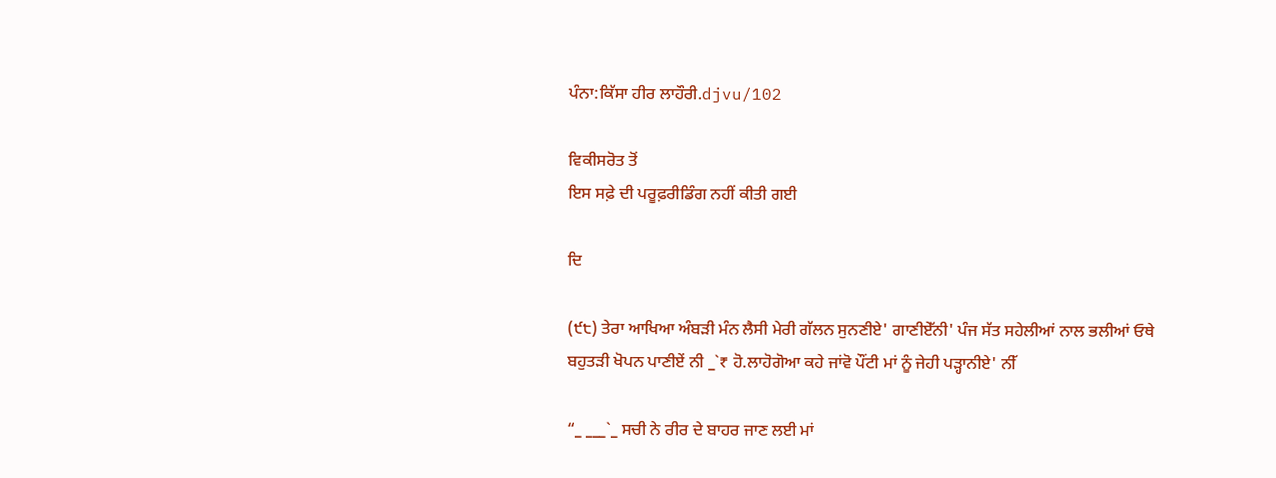ਪੰਨਾ:ਕਿੱਸਾ ਹੀਰ ਲਾਹੌਰੀ.djvu/102

ਵਿਕੀਸਰੋਤ ਤੋਂ
ਇਸ ਸਫ਼ੇ ਦੀ ਪਰੂਫ਼ਰੀਡਿੰਗ ਨਹੀਂ ਕੀਤੀ ਗਈ

ਦਿ

(੯੮) ਤੇਰਾ ਆਖਿਆ ਅੰਬੜੀ ਮੰਨ ਲੈਸੀ ਮੇਰੀ ਗੱਲਨ ਸੁਨਣੀਏ' ਗਾਣੀਏੱਨੀ' ਪੰਜ ਸੱਤ ਸਹੇਲੀਆਂ ਨਾਲ ਭਲੀਆਂ ਓਥੇ ਬਹੁਤੜੀ ਖੋਪਨ ਪਾਣੀਏਂ ਨੀ _`₹ ਹੋ.ਲਾਹੋਗੋਆ ਕਹੇ ਜਾਂਵੋ ਪੌਂਟੀ ਮਾਂ ਨੂੰ ਜੇਹੀ ਪੜ੍ਹਾਨੀਏ' ਨੀੱ

“_ ___`_ ਸਚੀ ਨੇ ਰੀਰ ਦੇ ਬਾਹਰ ਜਾਣ ਲਈ ਮਾਂ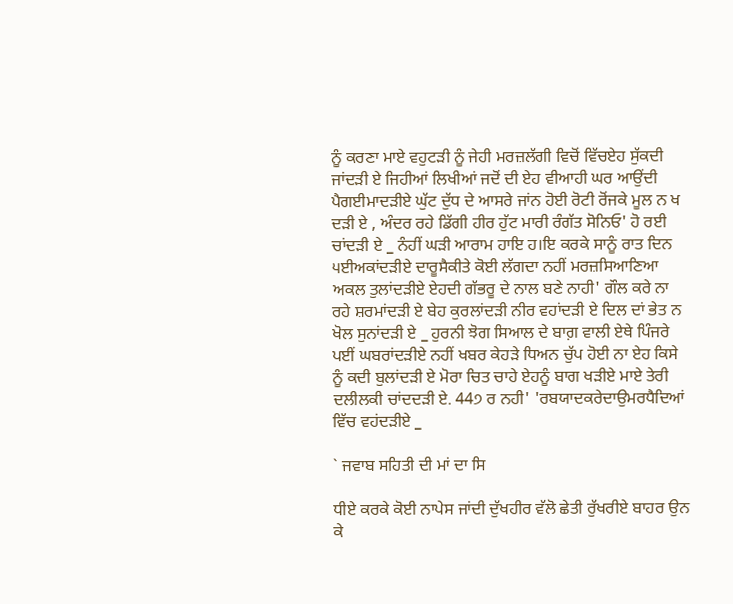ਨੂੰ ਕਰਣਾ ਮਾਏ ਵਹੁਟੜੀ ਨੂੰ ਜੇਹੀ ਮਰਜ਼ਲੱਗੀ ਵਿਚੋਂ ਵਿੱਚਏਹ ਸੁੱਕਦੀ ਜਾਂਦੜੀ ਏ ਜਿਹੀਆਂ ਲਿਖੀਆਂ ਜਦੋਂ ਦੀ ਏਹ ਵੀਆਹੀ ਘਰ ਆਉਂਦੀ ਪੈਗਈਮਾਦੜੀਏ ਘੁੱਟ ਦੁੱਧ ਦੇ ਆਸਰੇ ਜਾਂਨ ਹੋਈ ਰੋਟੀ ਰੋਂਜਕੇ ਮੂਲ ਨ ਖ ਦੜੀ ਏ , ਅੰਦਰ ਰਹੇ ਡਿੱਗੀ ਹੀਰ ਹੁੱਟ ਮਾਰੀ ਰੰਗੱਤ ਸੋਨਿਓ' ਹੋ ਰਈ ਚਾਂਦੜੀ ਏ _ ਨੰਹੀਂ ਘੜੀ ਆਰਾਮ ਹਾਇ ਹ।ਇ ਕਰਕੇ ਸਾਨੂੰ ਰਾਤ ਦਿਨ ੫ਈਅਕਾਂਦੜੀਏ ਦਾਰੂਸੈਕੀਤੇ ਕੋਈ ਲੱਗਦਾ ਨਹੀਂ ਮਰਜ਼ਸਿਆਣਿਆ ਅਕਲ ਤੁਲਾਂਦੜੀਏ ਏਹਦੀ ਗੱਭਰੂ ਦੇ ਨਾਲ ਬਣੇ ਨਾਹੀ' ਗੌਲ ਕਰੇ ਨਾ ਰਹੇ ਸ਼ਰਮਾਂਦੜੀ ਏ ਬੇਹ ਕੁਰਲਾਂਦੜੀ ਨੀਰ ਵਹਾਂਦੜੀ ਏ ਦਿਲ ਦਾਂ ਭੇਤ ਨ ਖੋਲ ਸੁਨਾਂਦੜੀ ਏ _ ਹੁਰਨੀ ਝੋਗ ਸਿਆਲ ਦੇ ਬਾਗ਼ ਵਾਲੀ ਏਥੇ ਪਿੰਜਰੇ ਪਈਂ ਘਬਰਾਂਦੜੀਏ ਨਹੀਂ ਖਬਰ ਕੇਹੜੇ ਧਿਅਨ ਚੁੱਪ ਹੋਈ ਨਾ ਏਹ ਕਿਸੇ ਨੂੰ ਕਦੀ ਬੁਲਾਂਦੜੀ ਏ ਮੋਰਾ ਚਿਤ ਚਾਹੇ ਏਹਨੂੰ ਬਾਗ ਖੜੀਏ ਮਾਏ ਤੇਰੀ ਦਲੀਲਕੀ ਚਾਂਦਦੜੀ ਏ. 44੭ ਰ ਨਹੀ' 'ਰਬਯਾਦਕਰੇਦਾਉਮਰਧੈਦਿਆਂ ਵਿੱਚ ਵਹਂਦੜੀਏ _

` ਜਵਾਬ ਸਹਿਤੀ ਦੀ ਮਾਂ ਦਾ ਸਿ

ਧੀਏ ਕਰਕੇ ਕੋਈ ਨਾਪੇਸ ਜਾਂਦੀ ਦੁੱਖਹੀਰ ਵੱਲੋ ਛੇਤੀ ਰੁੱਖਰੀਏ ਬਾਹਰ ਉਨ ਕੇ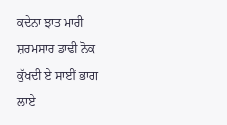ਕਦੇਨਾ ਝਾਤ ਮਾਰੀ ਸ਼ਰਮਸਾਰ ਡਾਢੀ ਨੋਕ ਕੁੱਖਦੀ ਏ ਸਾਈਂ ਭਾਗ ਲਾਏ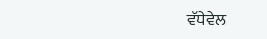ਵੱਧੇਵੇਲ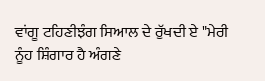ਵਾਂਗੂ ਟਹਿਣੀਝੰਗ ਸਿਆਲ ਦੇ ਰੁੱਖਦੀ ਏ "ਮੇਰੀ ਨੂੰਹ ਸ਼ਿੰਗਾਰ ਹੈ ਅੰਗਣੇ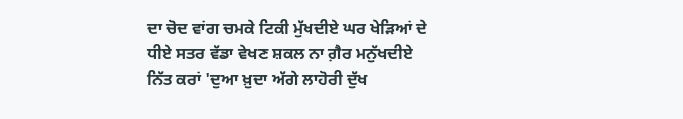ਦਾ ਚੋਦ ਵਾਂਗ ਚਮਕੇ ਟਿਕੀ ਮੁੱਖਦੀਏ ਘਰ ਖੇੜਿਆਂ ਦੇ ਧੀਏ ਸਤਰ ਵੱਡਾ ਵੇਖਣ ਸ਼ਕਲ ਨਾ ਗ਼ੈਰ ਮਨੁੱਖਦੀਏ ਨਿੱਤ ਕਰਾਂ 'ਦੁਆ ਖ਼ੁਦਾ ਅੱਗੇ ਲਾਹੋਰੀ ਦੁੱਖ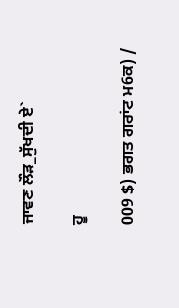ਜਾਵਣ ਲੌੜ_ਸੁੱਖਦੀ ਏ`

ਹੂ

009 $) ਭਗਤ ਗਰਾਂਟ ਮ6ਕ) /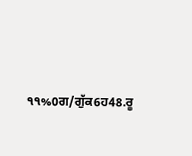੧੧%0ਗ/ਗੁੱਕ6ਹ48.ਰੂ